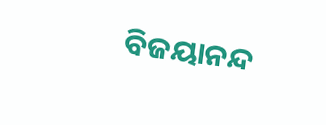ବିଜୟାନନ୍ଦ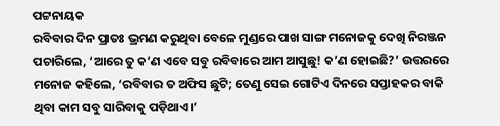ପଟ୍ଟନାୟକ
ରବିବାର ଦିନ ପ୍ରାତଃ ଭ୍ରମଣ କରୁଥିବା ବେଳେ ମୁଣ୍ଡରେ ପାଖ ସାଙ୍ଗ ମନୋଜକୁ ଦେଖି ନିରଞ୍ଜନ ପଚାରିଲେ, ‘ଆରେ ତୁ କ’ଣ ଏବେ ସବୁ ରବିବାରେ ଆମ ଆସୁଛୁ! କ’ଣ ହୋଇଛି?’ ଉତ୍ତରରେ ମନୋଜ କହିଲେ, ‘ରବିବାର ତ ଅଫିସ ଛୁଟି; ତେଣୁ ସେଇ ଗୋଟିଏ ଦିନରେ ସପ୍ତାହକର ବାକି ଥିବା କାମ ସବୁ ସାରିବାକୁ ପଡ଼ିଥାଏ।’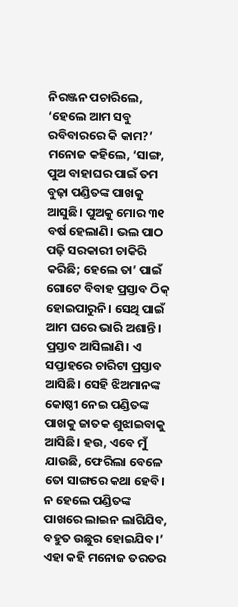ନିରଞ୍ଜନ ପଚାରିଲେ, ‘ହେଲେ ଆମ ସବୁ ରବିବାରରେ କି କାମ?’
ମନୋଜ କହିଲେ, ‘ସାଙ୍ଗ, ପୁଅ ବାହାଘର ପାଇଁ ତମ ବୁଢ଼ା ପଣ୍ଡିତଙ୍କ ପାଖକୁ ଆସୁଛି। ପୁଅକୁ ମୋର ୩୧ ବର୍ଷ ହେଲାଣି। ଭଲ ପାଠ ପଢ଼ି ସରକାରୀ ଚାକିରି କରିଛି; ହେଲେ ତା’ ପାଇଁ ଗୋଟେ ବିବାହ ପ୍ରସ୍ତାବ ଠିକ୍ ହୋଇପାରୁନି। ସେଥି ପାଇଁ ଆମ ଘରେ ଭାରି ଅଶାନ୍ତି। ପ୍ରସ୍ତାବ ଆସିଲାଣି। ଏ ସପ୍ତାହରେ ଚାରିଟା ପ୍ରସ୍ତାବ ଆସିଛି। ସେହି ଝିଅମାନଙ୍କ କୋଷ୍ଠୀ ନେଇ ପଣ୍ଡିତଙ୍କ ପାଖକୁ ଜାତକ ଶୁଝାଇବାକୁ ଆସିଛି। ହଉ, ଏବେ ମୁଁ ଯାଉଛି, ଫେରିଲା ବେଳେ ତୋ ସାଙ୍ଗରେ କଥା ହେବି। ନ ହେଲେ ପଣ୍ଡିତଙ୍କ ପାଖରେ ଲାଇନ ଲାଗିଯିବ, ବହୁତ ଉଛୁର ହୋଇଯିବ।’
ଏହା କହି ମନୋଜ ତରତର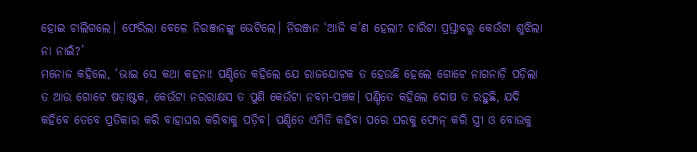ହୋଇ ଚାଲିଗଲେ। ଫେରିଲା ବେଳେ ନିରଞ୍ଜନଙ୍କୁ ଭେଟିଲେ। ନିରଞ୍ଜନ ‘ଆଜି କ’ଣ ହେଲା? ଚାରିଟା ପ୍ରସ୍ତାବରୁ କେଉଁଟା ଶୁଝିଲା ନା ନାଇଁ?’
ମନୋଜ କହିଲେ, ‘ଭାଇ ସେ କଥା କହନା! ପଣ୍ଡିତେ କହିଲେ ଯେ ରାଜଯୋଟକ ତ ହେଉଛି ହେଲେ ଗୋଟେ ନାଗନାଡ଼ି ପଡ଼ିଲା ତ ଆଉ ଗୋଟେ ଷଡ଼ାଷ୍ଟକ, କେଉଁଟା ନରରାକ୍ଷସ ତ ପୁଣି କେଉଁଟା ନବମ-ପଞ୍ଚକ। ପଣ୍ଡିତେ କହିଲେ ଦୋଷ ତ ରହୁଛି, ଯଦି କହିବେ ତେବେ ପ୍ରତିକାର କରି ବାହାଘର କରିବାକୁ ପଡ଼ିବ। ପଣ୍ଡିତେ ଏମିତି କହିବା ପରେ ଘରକୁ ଫୋନ୍ କରି ସ୍ତ୍ରୀ ଓ ବୋଉକୁ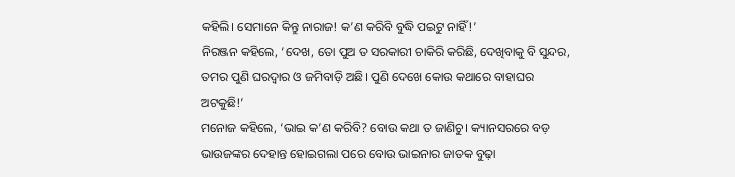କହିଲି। ସେମାନେ କିନ୍ତୁ ନାରାଜ! କ’ଣ କରିବି ବୁଦ୍ଧି ପଇଟୁ ନାହିଁ!’
ନିରଞ୍ଜନ କହିଲେ, ‘ଦେଖ, ତୋ ପୁଅ ତ ସରକାରୀ ଚାକିରି କରିଛି, ଦେଖିବାକୁ ବି ସୁନ୍ଦର, ତମର ପୁଣି ଘରଦ୍ବାର ଓ ଜମିବାଡ଼ି ଅଛି। ପୁଣି ଦେଖେ କୋଉ କଥାରେ ବାହାଘର ଅଟକୁଛି!’
ମନୋଜ କହିଲେ, ‘ଭାଇ କ’ଣ କରିବି? ବୋଉ କଥା ତ ଜାଣିଚୁ। କ୍ୟାନସରରେ ବଡ଼ ଭାଉଜଙ୍କର ଦେହାନ୍ତ ହୋଇଗଲା ପରେ ବୋଉ ଭାଇନାର ଜାତକ ବୁଢ଼ା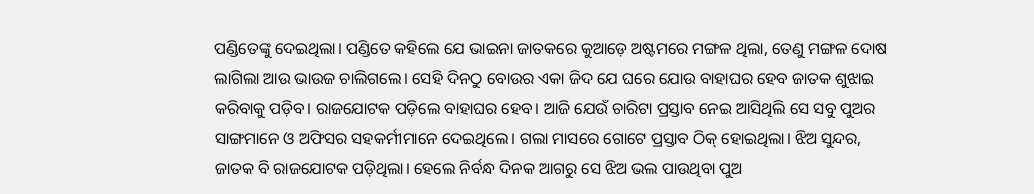ପଣ୍ଡିତେଙ୍କୁ ଦେଇଥିଲା। ପଣ୍ଡିତେ କହିଲେ ଯେ ଭାଇନା ଜାତକରେ କୁଆଡ଼େ ଅଷ୍ଟମରେ ମଙ୍ଗଳ ଥିଲା, ତେଣୁ ମଙ୍ଗଳ ଦୋଷ ଲାଗିଲା ଆଉ ଭାଉଜ ଚାଲିଗଲେ। ସେହି ଦିନଠୁ ବୋଉର ଏକା ଜିଦ ଯେ ଘରେ ଯୋଉ ବାହାଘର ହେବ ଜାତକ ଶୁଝାଇ କରିବାକୁ ପଡ଼ିବ। ରାଜଯୋଟକ ପଡ଼ିଲେ ବାହାଘର ହେବ। ଆଜି ଯେଉଁ ଚାରିଟା ପ୍ରସ୍ତାବ ନେଇ ଆସିଥିଲି ସେ ସବୁ ପୁଅର ସାଙ୍ଗମାନେ ଓ ଅଫିସର ସହକର୍ମୀମାନେ ଦେଇଥିଲେ। ଗଲା ମାସରେ ଗୋଟେ ପ୍ରସ୍ତାବ ଠିକ୍ ହୋଇଥିଲା। ଝିଅ ସୁନ୍ଦର, ଜାତକ ବି ରାଜଯୋଟକ ପଡ଼ିଥିଲା। ହେଲେ ନିର୍ବନ୍ଧ ଦିନକ ଆଗରୁ ସେ ଝିଅ ଭଲ ପାଉଥିବା ପୁଅ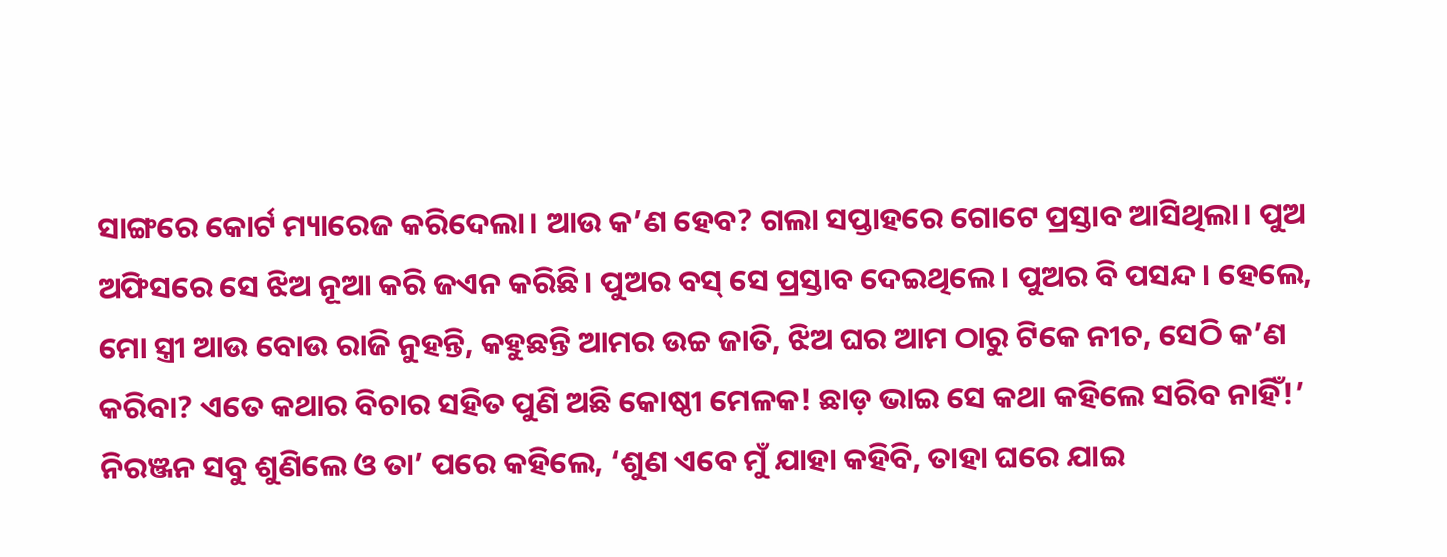ସାଙ୍ଗରେ କୋର୍ଟ ମ୍ୟାରେଜ କରିଦେଲା। ଆଉ କ’ଣ ହେବ? ଗଲା ସପ୍ତାହରେ ଗୋଟେ ପ୍ରସ୍ତାବ ଆସିଥିଲା। ପୁଅ ଅଫିସରେ ସେ ଝିଅ ନୂଆ କରି ଜଏନ କରିଛି। ପୁଅର ବସ୍ ସେ ପ୍ରସ୍ତାବ ଦେଇଥିଲେ। ପୁଅର ବି ପସନ୍ଦ। ହେଲେ, ମୋ ସ୍ତ୍ରୀ ଆଉ ବୋଉ ରାଜି ନୁହନ୍ତି, କହୁଛନ୍ତି ଆମର ଉଚ୍ଚ ଜାତି, ଝିଅ ଘର ଆମ ଠାରୁ ଟିକେ ନୀଚ, ସେଠି କ’ଣ କରିବା? ଏତେ କଥାର ବିଚାର ସହିତ ପୁଣି ଅଛି କୋଷ୍ଠୀ ମେଳକ! ଛାଡ଼ ଭାଇ ସେ କଥା କହିଲେ ସରିବ ନାହିଁ!’
ନିରଞ୍ଜନ ସବୁ ଶୁଣିଲେ ଓ ତା’ ପରେ କହିଲେ, ‘ଶୁଣ ଏବେ ମୁଁ ଯାହା କହିବି, ତାହା ଘରେ ଯାଇ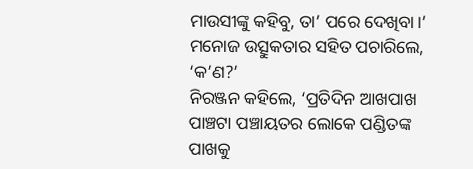ମାଉସୀଙ୍କୁ କହିବୁ, ତା’ ପରେ ଦେଖିବା।’
ମନୋଜ ଉତ୍ସୁକତାର ସହିତ ପଚାରିଲେ, ‘କ’ଣ?’
ନିରଞ୍ଜନ କହିଲେ, ‘ପ୍ରତିଦିନ ଆଖପାଖ ପାଞ୍ଚଟା ପଞ୍ଚାୟତର ଲୋକେ ପଣ୍ଡିତଙ୍କ ପାଖକୁ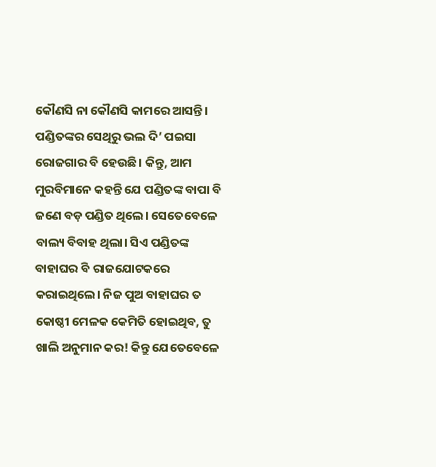କୌଣସି ନା କୌଣସି କାମରେ ଆସନ୍ତି। ପଣ୍ଡିତଙ୍କର ସେଥିରୁ ଭଲ ଦି’ ପଇସା ରୋଜଗାର ବି ହେଉଛି। କିନ୍ତୁ, ଆମ ମୁରବିମାନେ କହନ୍ତି ଯେ ପଣ୍ଡିତଙ୍କ ବାପା ବି ଜଣେ ବଡ଼ ପଣ୍ଡିତ ଥିଲେ। ସେତେବେଳେ ବାଲ୍ୟ ବିବାହ ଥିଲା। ସିଏ ପଣ୍ଡିତଙ୍କ ବାହାଘର ବି ରାଜଯୋଟକରେ କରାଇଥିଲେ। ନିଜ ପୁଅ ବାହାଘର ତ କୋଷ୍ଠୀ ମେଳକ କେମିତି ହୋଇଥିବ, ତୁ ଖାଲି ଅନୁମାନ କର! କିନ୍ତୁ ଯେତେବେଳେ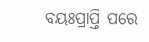ବୟଃପ୍ରାପ୍ତି ପରେ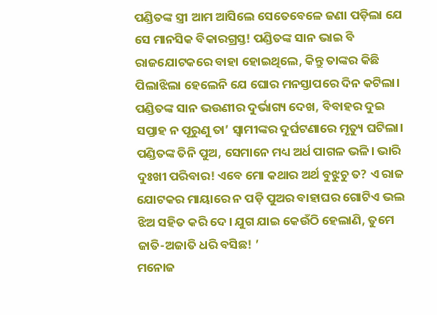ପଣ୍ଡିତଙ୍କ ସ୍ତ୍ରୀ ଆମ ଆସିଲେ ସେତେବେଳେ ଜଣା ପଡ଼ିଲା ଯେ ସେ ମାନସିକ ବିକାରଗ୍ରସ୍ତ! ପଣ୍ଡିତଙ୍କ ସାନ ଭାଇ ବି ରାଜଯୋଟକରେ ବାହା ହୋଇଥିଲେ, କିନ୍ତୁ ତାଙ୍କର କିଛି ପିଲାଝିଲା ହେଲେନି ଯେ ଘୋର ମନସ୍ତାପରେ ଦିନ କଟିଲା। ପଣ୍ଡିତଙ୍କ ସାନ ଭଉଣୀର ଦୁର୍ଭାଗ୍ୟ ଦେଖ, ବିବାହର ଦୁଇ ସପ୍ତାହ ନ ପୂରୁଣୁ ତା’ ସ୍ବାମୀଙ୍କର ଦୁର୍ଘଟଣାରେ ମୃତ୍ୟୁ ଘଟିଲା। ପଣ୍ଡିତଙ୍କ ତିନି ପୁଅ, ସେମାନେ ମଧ୍ୟ ଅର୍ଧ ପାଗଳ ଭଳି। ଭାରି ଦୁଃଖୀ ପରିବାର! ଏବେ ମୋ କଥାର ଅର୍ଥ ବୁଝୁଚୁ ତ? ଏ ରାଜ ଯୋଟକର ମାୟାରେ ନ ପଡ଼ି ପୁଅର ବାହାଘର ଗୋଟିଏ ଭଲ ଝିଅ ସହିତ କରି ଦେ। ଯୁଗ ଯାଇ କେଉଁଠି ହେଲାଣି, ତୁମେ ଜାତି-ଅଜାତି ଧରି ବସିଛ! ’
ମନୋଜ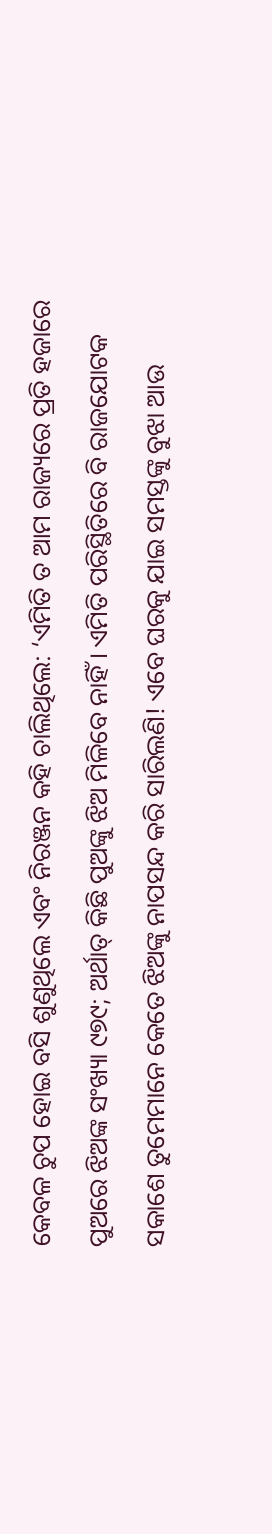କେବଳ ଚୁପ ହୋଇ ବସି ଶୁଣୁଥିଲେ ଏବଂ ନିରଞ୍ଜନ କହି ଚାଲିଥିଲେ: ‘ଏମିତି ତ ଆମ ରାଜ୍ୟରେ ପ୍ରତି ହଜାରେ ପୁଅରେ ଝିଅଙ୍କ ସଂଖ୍ୟା ୯୭୯; ଅର୍ଥାତ୍ କିଛି ପୁଅଙ୍କୁ ଝିଅ ମିଳିବେ ନାହିଁ। ଏମିତି ପରିସ୍ଥିତିରେ ବି ରାଜଯୋଟକ ସକାଶେ ତୁମେମାନେ କେତେ ଝିଅଙ୍କୁ ନାପସନ୍ଦ କରି ସାରିଲଣି! ଏବେ ଘରକୁ ଯାଇ ସମସ୍ତଙ୍କୁ ବୁଝା ଆଉ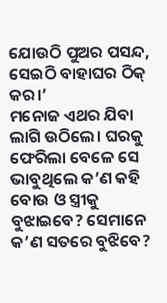ଯୋଉଠି ପୁଅର ପସନ୍ଦ, ସେଇଠି ବାହାଘର ଠିକ୍ କର।’
ମନୋଜ ଏଥର ଯିବା ଲାଗି ଉଠିଲେ। ଘରକୁ ଫେରିଲା ବେଳେ ସେ ଭାବୁଥିଲେ କ’ଣ କହି ବୋଉ ଓ ସ୍ତ୍ରୀକୁ ବୁଝାଇବେ? ସେମାନେ କ’ଣ ସତରେ ବୁଝିବେ?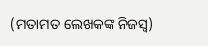(ମତାମତ ଲେଖକଙ୍କ ନିଜସ୍ବ)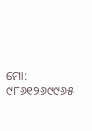ମୋ: ୯୮୬୧୨୬୯୯୬୫